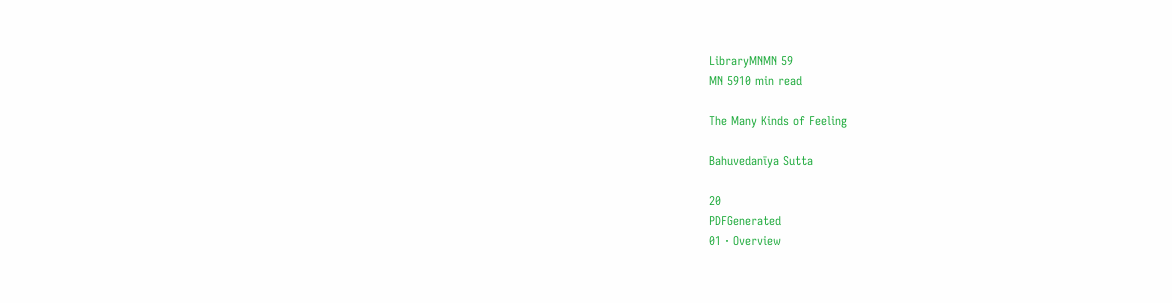LibraryMNMN 59
MN 5910 min read

The Many Kinds of Feeling

Bahuvedanīya Sutta

20
PDFGenerated
01 · Overview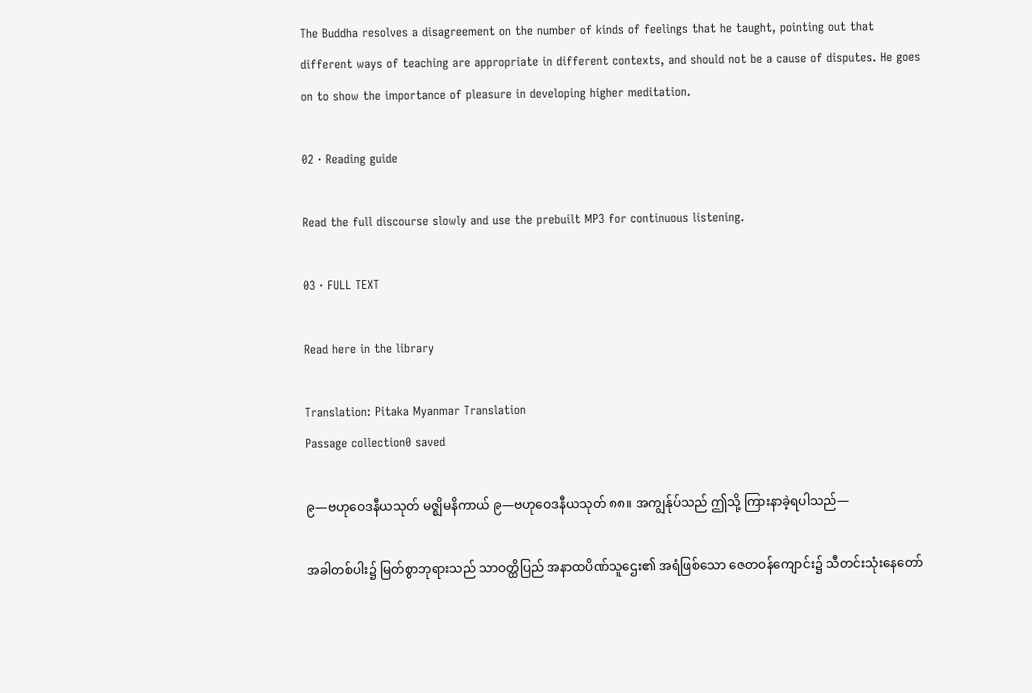The Buddha resolves a disagreement on the number of kinds of feelings that he taught, pointing out that different ways of teaching are appropriate in different contexts, and should not be a cause of disputes. He goes on to show the importance of pleasure in developing higher meditation.

02 · Reading guide

Read the full discourse slowly and use the prebuilt MP3 for continuous listening.

03 · FULL TEXT

Read here in the library

Translation: Pitaka Myanmar Translation
Passage collection0 saved

၉—ဗဟုဝေဒနီယသုတ် မဇ္ဈိမနိကာယ် ၉—ဗဟုဝေဒနီယသုတ် ၈၈။ အကျွန်ုပ်သည် ဤသို့ ကြားနာခဲ့ရပါသည်—

အခါတစ်ပါး၌ မြတ်စွာဘုရားသည် သာဝတ္ထိပြည် အနာထပိဏ်သူဌေး၏ အရံဖြစ်သော ဇေတဝန်ကျောင်း၌ သီတင်းသုံးနေတော်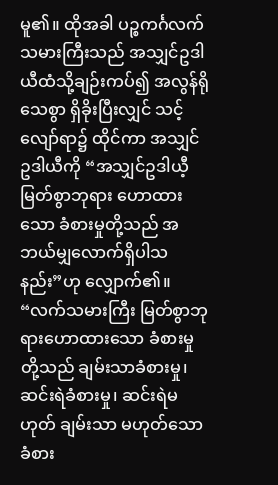မူ၏။ ထိုအခါ ပဉ္စကင်္ဂလက်သမားကြီးသည် အသျှင်ဥဒါယီထံသို့ချဉ်းကပ်၍ အလွန်ရိုသေစွာ ရှိခိုးပြီးလျှင် သင့်လျော်ရာ၌ ထိုင်ကာ အသျှင်ဥဒါယီကို “အသျှင်ဥဒါယီ့မြတ်စွာဘုရား ဟောထားသော ခံစားမှုတို့သည် အဘယ်မျှလောက်ရှိပါသနည်း”ဟု လျှောက်၏။ “လက်သမားကြီး မြတ်စွာဘုရားဟောထားသော ခံစားမှုတို့သည် ချမ်းသာခံစားမှု၊ ဆင်းရဲခံစားမှု၊ ဆင်းရဲမဟုတ် ချမ်းသာ မဟုတ်သော ခံစား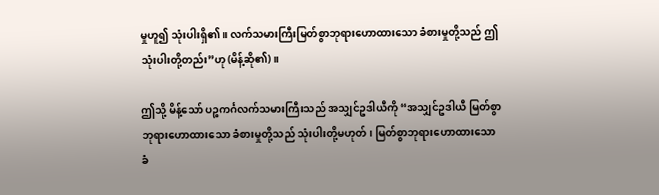မှုဟူ၍ သုံးပါးရှိ၏။ လက်သမားကြီးမြတ်စွာဘုရားဟောထားသော ခံစားမှုတို့သည် ဤသုံးပါးတို့တည်း”ဟု (မိန့်ဆို၏)။

ဤသို့ မိန့်သော် ပဉ္စကင်္ဂလက်သမားကြီးသည် အသျှင်ဥဒါယီကို “အသျှင်ဥဒါယီ မြတ်စွာဘုရားဟောထားသော ခံစားမှုတို့သည် သုံးပါးတို့မဟုတ်၊ မြတ်စွာဘုရားဟောထားသော ခံ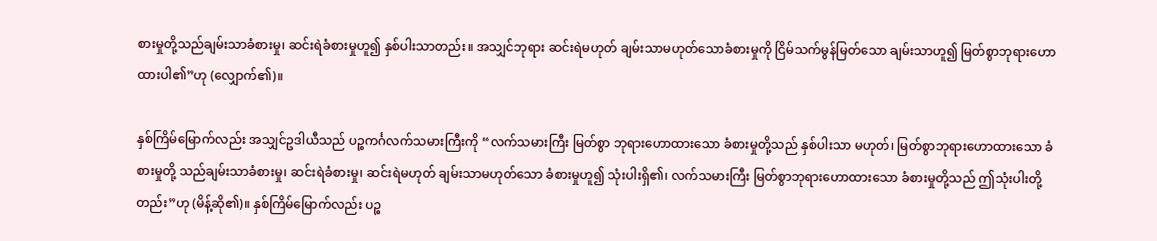စားမှုတို့သည်ချမ်းသာခံစားမှု၊ ဆင်းရဲခံစားမှုဟူ၍ နှစ်ပါးသာတည်း။ အသျှင်ဘုရား ဆင်းရဲမဟုတ် ချမ်းသာမဟုတ်သောခံစားမှုကို ငြိမ်သက်မွန်မြတ်သော ချမ်းသာဟူ၍ မြတ်စွာဘုရားဟောထားပါ၏”ဟု (လျှောက်၏)။

နှစ်ကြိမ်မြောက်လည်း အသျှင်ဥဒါယီသည် ပဉ္စကင်္ဂလက်သမားကြီးကို “လက်သမားကြီး မြတ်စွာ ဘုရားဟောထားသော ခံစားမှုတို့သည် နှစ်ပါးသာ မဟုတ်၊ မြတ်စွာဘုရားဟောထားသော ခံစားမှုတို့ သည်ချမ်းသာခံစားမှု၊ ဆင်းရဲခံစားမှု၊ ဆင်းရဲမဟုတ် ချမ်းသာမဟုတ်သော ခံစားမှုဟူ၍ သုံးပါးရှိ၏၊ လက်သမားကြီး မြတ်စွာဘုရားဟောထားသော ခံစားမှုတို့သည် ဤသုံးပါးတို့တည်း”ဟု (မိန့်ဆို၏)။ နှစ်ကြိမ်မြောက်လည်း ပဉ္စ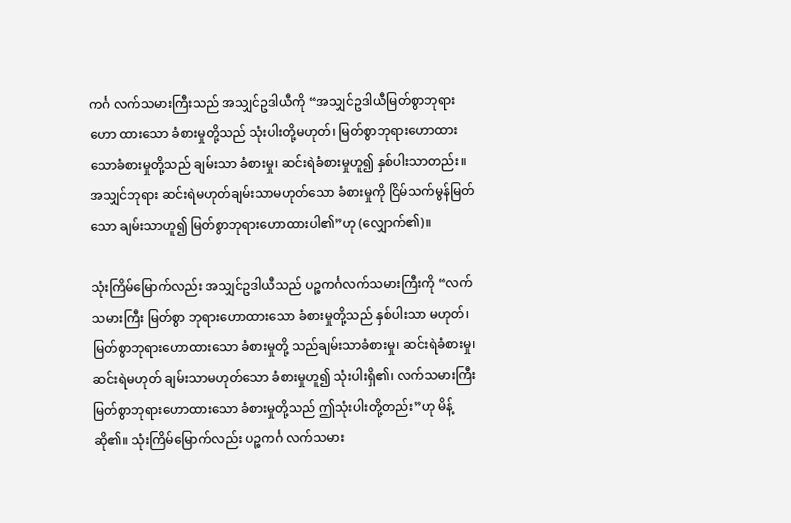ကင်္ဂ လက်သမားကြီးသည် အသျှင်ဥဒါယီကို “အသျှင်ဥဒါယီမြတ်စွာဘုရားဟော ထားသော ခံစားမှုတို့သည် သုံးပါးတို့မဟုတ်၊ မြတ်စွာဘုရားဟောထားသောခံစားမှုတို့သည် ချမ်းသာ ခံစားမှု၊ ဆင်းရဲခံစားမှုဟူ၍ နှစ်ပါးသာတည်း။ အသျှင်ဘုရား ဆင်းရဲမဟုတ်ချမ်းသာမဟုတ်သော ခံစားမှုကို ငြိမ်သက်မွန်မြတ်သော ချမ်းသာဟူ၍ မြတ်စွာဘုရားဟောထားပါ၏”ဟု (လျှောက်၏)။

သုံးကြိမ်မြောက်လည်း အသျှင်ဥဒါယီသည် ပဉ္စကင်္ဂလက်သမားကြီးကို “လက်သမားကြီး မြတ်စွာ ဘုရားဟောထားသော ခံစားမှုတို့သည် နှစ်ပါးသာ မဟုတ်၊ မြတ်စွာဘုရားဟောထားသော ခံစားမှုတို့ သည်ချမ်းသာခံစားမှု၊ ဆင်းရဲခံစားမှု၊ ဆင်းရဲမဟုတ် ချမ်းသာမဟုတ်သော ခံစားမှုဟူ၍ သုံးပါးရှိ၏၊ လက်သမားကြီး မြတ်စွာဘုရားဟောထားသော ခံစားမှုတို့သည် ဤသုံးပါးတို့တည်း”ဟု မိန့်ဆို၏။ သုံးကြိမ်မြောက်လည်း ပဉ္စကင်္ဂ လက်သမား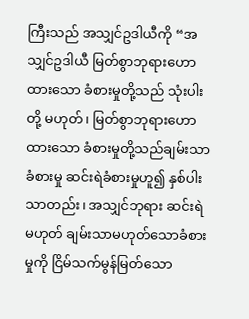ကြီးသည် အသျှင်ဥဒါယီကို “အသျှင်ဥဒါယီ မြတ်စွာဘုရားဟောထားသော ခံစားမှုတို့သည် သုံးပါးတို့ မဟုတ်၊ မြတ်စွာဘုရားဟောထားသော ခံစားမှုတို့သည်ချမ်းသာခံစားမှု ဆင်းရဲခံစားမှုဟူ၍ နှစ်ပါးသာတည်း၊ အသျှင်ဘုရား ဆင်းရဲမဟုတ် ချမ်းသာမဟုတ်သောခံစားမှုကို ငြိမ်သက်မွန်မြတ်သော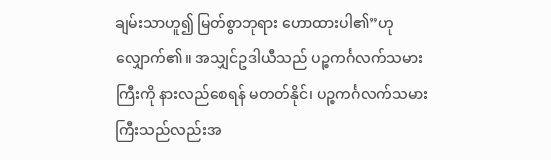ချမ်းသာဟူ၍ မြတ်စွာဘုရား ဟောထားပါ၏”ဟု လျှောက်၏။ အသျှင်ဥဒါယီသည် ပဉ္စကင်္ဂလက်သမားကြီးကို နားလည်စေရန် မတတ်နိုင်၊ ပဉ္စကင်္ဂလက်သမားကြီးသည်လည်းအ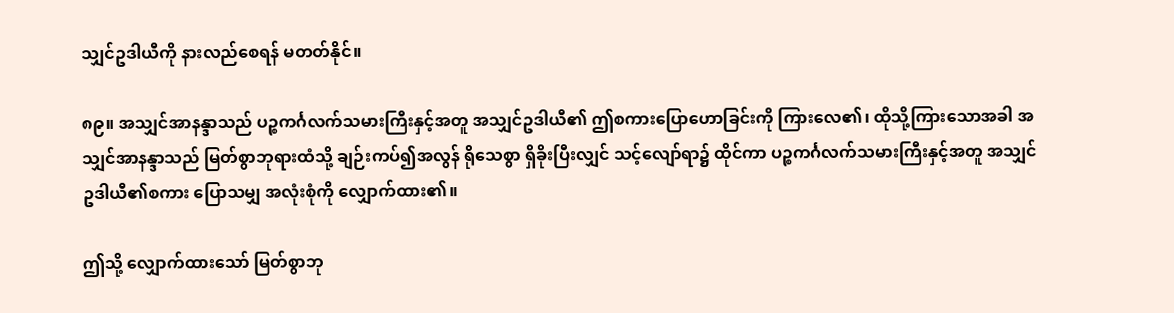သျှင်ဥဒါယီကို နားလည်စေရန် မတတ်နိုင်။

၈၉။ အသျှင်အာနန္ဒာသည် ပဉ္စကင်္ဂလက်သမားကြီးနှင့်အတူ အသျှင်ဥဒါယီ၏ ဤစကားပြောဟောခြင်းကို ကြားလေ၏၊ ထိုသို့ကြားသောအခါ အသျှင်အာနန္ဒာသည် မြတ်စွာဘုရားထံသို့ ချဉ်းကပ်၍အလွန် ရိုသေစွာ ရှိခိုးပြီးလျှင် သင့်လျော်ရာ၌ ထိုင်ကာ ပဉ္စကင်္ဂလက်သမားကြီးနှင့်အတူ အသျှင်ဥဒါယီ၏စကား ပြောသမျှ အလုံးစုံကို လျှောက်ထား၏။

ဤသို့ လျှောက်ထားသော် မြတ်စွာဘု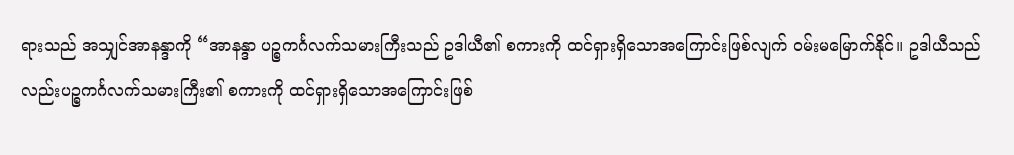ရားသည် အသျှင်အာနန္ဒာကို “အာနန္ဒာ ပဉ္စကင်္ဂလက်သမားကြီးသည် ဥဒါယီ၏ စကားကို ထင်ရှားရှိသောအကြောင်းဖြစ်လျက် ဝမ်းမမြောက်နိုင်။ ဥဒါယီသည်လည်းပဉ္စကင်္ဂလက်သမားကြီး၏ စကားကို ထင်ရှားရှိသောအကြောင်းဖြစ်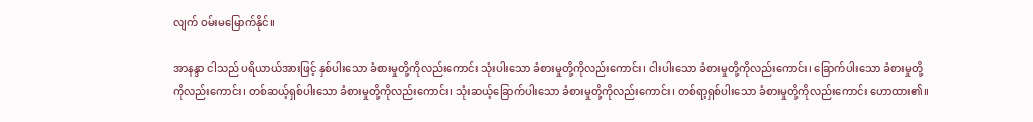လျက် ဝမ်းမမြောက်နိုင်။

အာနန္ဒာ ငါသည် ပရိယာယ်အားဖြင့် နှစ်ပါးသော ခံစားမှုတို့ကိုလည်းကောင်း သုံးပါးသော ခံစားမှုတို့ကိုလည်းကောင်း၊ ငါးပါးသော ခံစားမှုတို့ကိုလည်းကောင်း၊ ခြောက်ပါးသော ခံစားမှုတို့ကိုလည်းကောင်း၊ တစ်ဆယ့်ရှစ်ပါးသော ခံစားမှုတို့ကိုလည်းကောင်း၊ သုံးဆယ့်ခြောက်ပါးသော ခံစားမှုတို့ကိုလည်းကောင်း၊ တစ်ရာ့ရှစ်ပါးသော ခံစားမှုတို့ကိုလည်းကောင်း ဟောထား၏။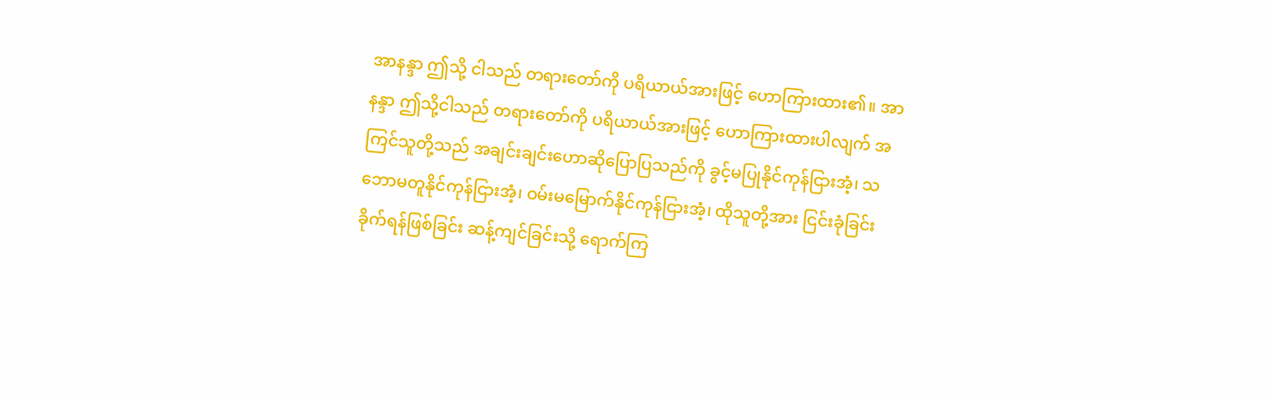အာနန္ဒာ ဤသို့ ငါသည် တရားတော်ကို ပရိယာယ်အားဖြင့် ဟောကြားထား၏။ အာနန္ဒာ ဤသို့ငါသည် တရားတော်ကို ပရိယာယ်အားဖြင့် ဟောကြားထားပါလျက် အကြင်သူတို့သည် အချင်းချင်းဟောဆိုပြောပြသည်ကို ခွင့်မပြုနိုင်ကုန်ငြားအံ့၊ သဘောမတူနိုင်ကုန်ငြားအံ့၊ ဝမ်းမမြောက်နိုင်ကုန်ငြားအံ့၊ ထိုသူတို့အား ငြင်းခုံခြင်း ခိုက်ရန်ဖြစ်ခြင်း ဆန့်ကျင်ခြင်းသို့ ရောက်ကြ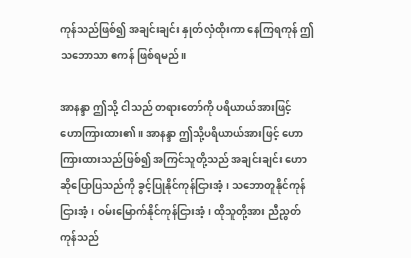ကုန်သည်ဖြစ်၍ အချင်းချင်း နှုတ်လှံထိုးကာ နေကြရကုန် ဤသဘောသာ ဧကန် ဖြစ်ရမည်။

အာနန္ဒာ ဤသို့ ငါသည် တရားတော်ကို ပရိယာယ်အားဖြင့် ဟောကြားထား၏။ အာနန္ဒာ ဤသို့ပရိယာယ်အားဖြင့် ဟောကြားထားသည်ဖြစ်၍ အကြင်သူတို့သည် အချင်းချင်း ဟောဆိုပြောပြသည်ကို ခွင့်ပြုနိုင်ကုန်ငြားအံ့၊ သဘောတူနိုင်ကုန်ငြားအံ့၊ ဝမ်းမြောက်နိုင်ကုန်ငြားအံ့၊ ထိုသူတို့အား ညီညွတ်ကုန်သည်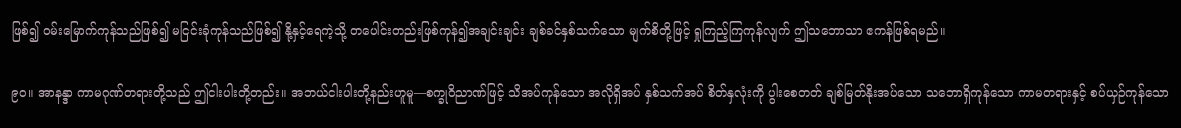ဖြစ်၍ ဝမ်းမြောက်ကုန်သည်ဖြစ်၍ မငြင်းခုံကုန်သည်ဖြစ်၍ နို့နှင့်ရေကဲ့သို့ တပေါင်းတည်းဖြစ်ကုန်၍အချင်းချင်း ချစ်ခင်နှစ်သက်သော မျက်စိတို့ဖြင့် ရှုကြည့်ကြကုန်လျက် ဤသဘောသာ ဧကန်ဖြစ်ရမည်။

၉ဝ။ အာနန္ဒာ ကာမဂုဏ်တရားတို့သည် ဤငါးပါးတို့တည်း။ အဘယ်ငါးပါးတို့နည်းဟူမူ—စက္ခုဝိညာဏ်ဖြင့် သိအပ်ကုန်သော အလိုရှိအပ် နှစ်သက်အပ် စိတ်နှလုံးကို ပွါးစေတတ် ချစ်မြတ်နိုးအပ်သော သဘောရှိကုန်သော ကာမတရားနှင့် စပ်ယှဉ်ကုန်သော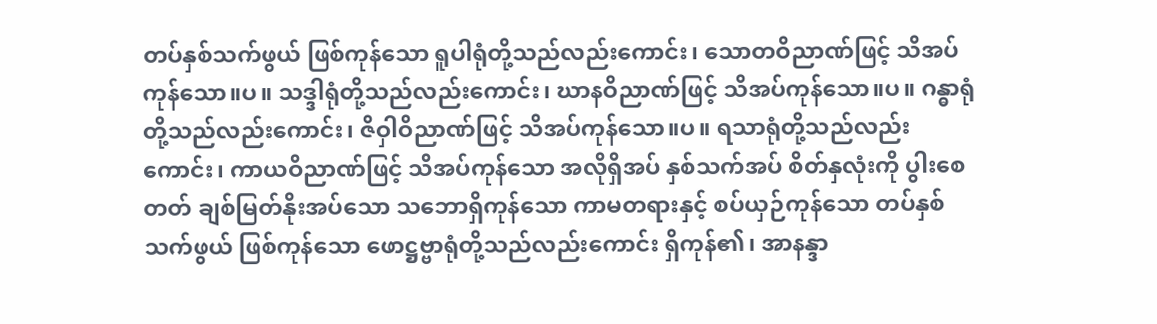တပ်နှစ်သက်ဖွယ် ဖြစ်ကုန်သော ရူပါရုံတို့သည်လည်းကောင်း၊ သောတဝိညာဏ်ဖြင့် သိအပ်ကုန်သော။ပ။ သဒ္ဒါရုံတို့သည်လည်းကောင်း၊ ဃာနဝိညာဏ်ဖြင့် သိအပ်ကုန်သော။ပ။ ဂန္ဓာရုံတို့သည်လည်းကောင်း၊ ဇိဝှါဝိညာဏ်ဖြင့် သိအပ်ကုန်သော။ပ။ ရသာရုံတို့သည်လည်းကောင်း၊ ကာယဝိညာဏ်ဖြင့် သိအပ်ကုန်သော အလိုရှိအပ် နှစ်သက်အပ် စိတ်နှလုံးကို ပွါးစေတတ် ချစ်မြတ်နိုးအပ်သော သဘောရှိကုန်သော ကာမတရားနှင့် စပ်ယှဉ်ကုန်သော တပ်နှစ်သက်ဖွယ် ဖြစ်ကုန်သော ဖောဋ္ဌဗ္ဗာရုံတို့သည်လည်းကောင်း ရှိကုန်၏၊ အာနန္ဒာ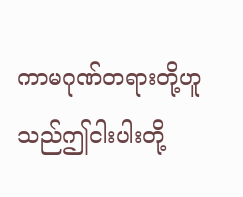ကာမဂုဏ်တရားတို့ဟူသည်ဤငါးပါးတို့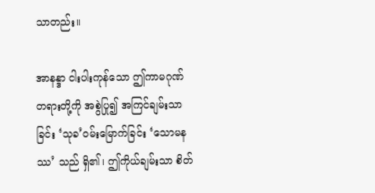သာတည်း။

အာနန္ဒာ ငါးပါးကုန်သော ဤကာမဂုဏ်တရားတို့ကို အစွဲပြု၍ အကြင်ချမ်းသာခြင်း ‘သုခ’ဝမ်းမြောက်ခြင်း ‘သောမနဿ’ သည် ရှိ၏၊ ဤကိုယ်ချမ်းသာ စိတ်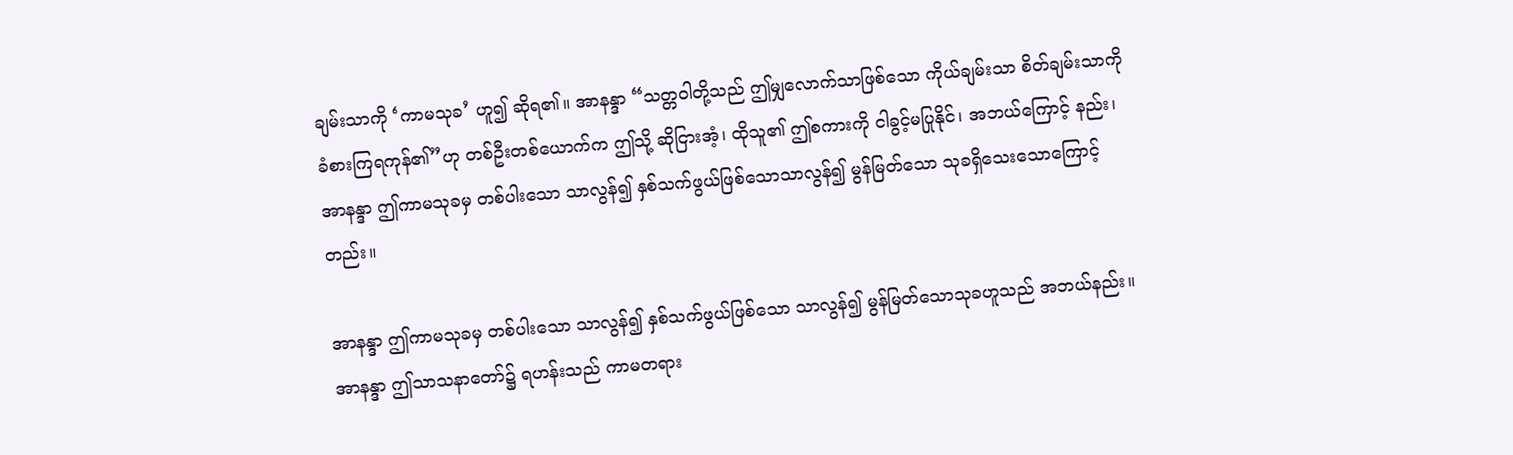ချမ်းသာကို ‘ကာမသုခ’ ဟူ၍ ဆိုရ၏။ အာနန္ဒာ “သတ္တဝါတို့သည် ဤမျှလောက်သာဖြစ်သော ကိုယ်ချမ်းသာ စိတ်ချမ်းသာကို ခံစားကြရကုန်၏”ဟု တစ်ဦးတစ်ယောက်က ဤသို့ ဆိုငြားအံ့၊ ထိုသူ၏ ဤစကားကို ငါခွင့်မပြုနိုင်၊ အဘယ်ကြောင့် နည်း၊ အာနန္ဒာ ဤကာမသုခမှ တစ်ပါးသော သာလွန်၍ နှစ်သက်ဖွယ်ဖြစ်သောသာလွန်၍ မွန်မြတ်သော သုခရှိသေးသောကြောင့်တည်း။

အာနန္ဒာ ဤကာမသုခမှ တစ်ပါးသော သာလွန်၍ နှစ်သက်ဖွယ်ဖြစ်သော သာလွန်၍ မွန်မြတ်သောသုခဟူသည် အဘယ်နည်း။ အာနန္ဒာ ဤသာသနာတော်၌ ရဟန်းသည် ကာမတရား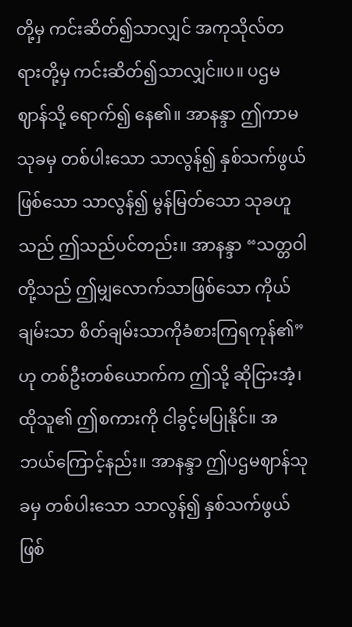တို့မှ ကင်းဆိတ်၍သာလျှင် အကုသိုလ်တရားတို့မှ ကင်းဆိတ်၍သာလျှင်။ပ။ ပဌမဈာန်သို့ ရောက်၍ နေ၏။ အာနန္ဒာ ဤကာမသုခမှ တစ်ပါးသော သာလွန်၍ နှစ်သက်ဖွယ်ဖြစ်သော သာလွန်၍ မွန်မြတ်သော သုခဟူသည် ဤသည်ပင်တည်း။ အာနန္ဒာ “သတ္တဝါတို့သည် ဤမျှလောက်သာဖြစ်သော ကိုယ်ချမ်းသာ စိတ်ချမ်းသာကိုခံစားကြရကုန်၏”ဟု တစ်ဦးတစ်ယောက်က ဤသို့ ဆိုငြားအံ့၊ ထိုသူ၏ ဤစကားကို ငါခွင့်မပြုနိုင်။ အဘယ်ကြောင့်နည်း။ အာနန္ဒာ ဤပဌမဈာန်သုခမှ တစ်ပါးသော သာလွန်၍ နှစ်သက်ဖွယ်ဖြစ်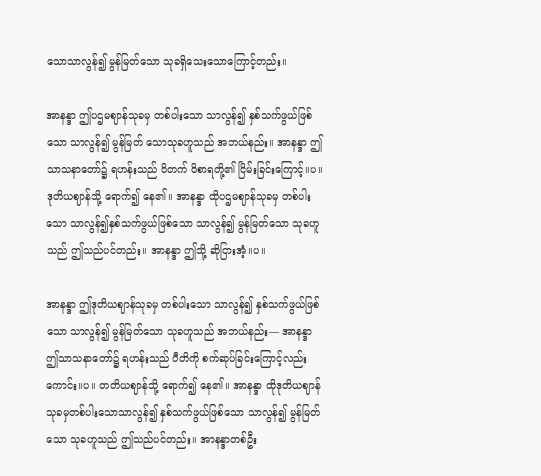သောသာလွန်၍ မွန်မြတ်သော သုခရှိသေးသောကြောင့်တည်း။

အာနန္ဒာ ဤပဌမဈာန်သုခမှ တစ်ပါးသော သာလွန်၍ နှစ်သက်ဖွယ်ဖြစ်သော သာလွန်၍ မွန်မြတ် သောသုခဟူသည် အဘယ်နည်း။ အာနန္ဒာ ဤသာသနာတော်၌ ရဟန်းသည် ဝိတက် ဝိစာရတို့၏ ငြိမ်းခြင်းကြောင့်။ပ။ ဒုတိယဈာန်သို့ ရောက်၍ နေ၏။ အာနန္ဒာ ထိုပဌမဈာန်သုခမှ တစ်ပါးသော သာလွန်၍နှစ်သက်ဖွယ်ဖြစ်သော သာလွန်၍ မွန်မြတ်သော သုခဟူသည် ဤသည်ပင်တည်း။ အာနန္ဒာ ဤသို့ ဆိုငြားအံ့။ပ။

အာနန္ဒာ ဤဒုတိယဈာန်သုခမှ တစ်ပါးသော သာလွန်၍ နှစ်သက်ဖွယ်ဖြစ်သော သာလွန်၍ မွန်မြတ်သော သုခဟူသည် အဘယ်နည်း— အာနန္ဒာ ဤသာသနာတော်၌ ရဟန်းသည် ပီတိကို စက်ဆုပ်ခြင်းကြောင့်လည်းကောင်း။ပ။ တတိယဈာန်သို့ ရောက်၍ နေ၏။ အာနန္ဒာ ထိုဒုတိယဈာန်သုခမှတစ်ပါးသောသာလွန်၍ နှစ်သက်ဖွယ်ဖြစ်သော သာလွန်၍ မွန်မြတ်သော သုခဟူသည် ဤသည်ပင်တည်း။ အာနန္ဒာတစ်ဦး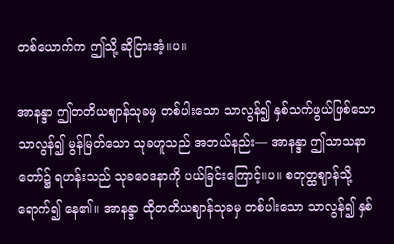တစ်ယောက်က ဤသို့ ဆိုငြားအံ့။ပ။

အာနန္ဒာ ဤတတိယဈာန်သုခမှ တစ်ပါးသော သာလွန်၍ နှစ်သက်ဖွယ်ဖြစ်သော သာလွန်၍ မွန်မြတ်သော သုခဟူသည် အဘယ်နည်း— အာနန္ဒာ ဤသာသနာတော်၌ ရဟန်းသည် သုခဝေဒနာကို ပယ်ခြင်းကြောင့်။ပ။ စတုတ္ထဈာန်သို့ ရောက်၍ နေ၏။ အာနန္ဒာ ထိုတတိယဈာန်သုခမှ တစ်ပါးသော သာလွန်၍ နှစ်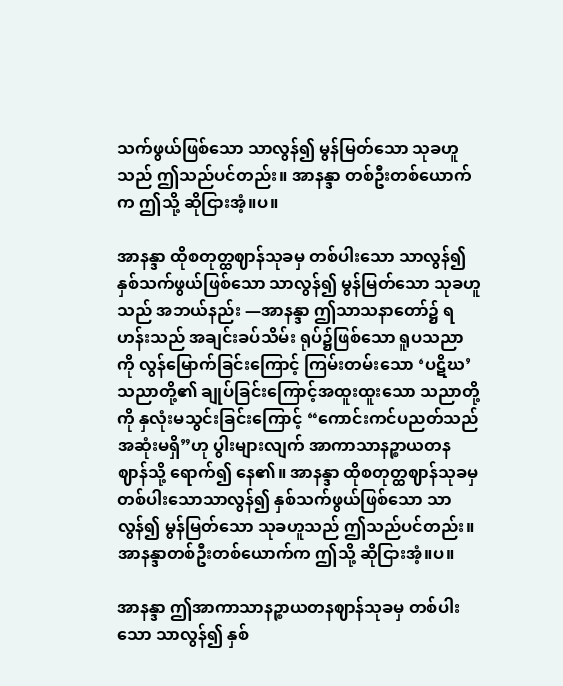သက်ဖွယ်ဖြစ်သော သာလွန်၍ မွန်မြတ်သော သုခဟူသည် ဤသည်ပင်တည်း။ အာနန္ဒာ တစ်ဦးတစ်ယောက်က ဤသို့ ဆိုငြားအံ့။ပ။

အာနန္ဒာ ထိုစတုတ္ထဈာန်သုခမှ တစ်ပါးသော သာလွန်၍ နှစ်သက်ဖွယ်ဖြစ်သော သာလွန်၍ မွန်မြတ်သော သုခဟူသည် အဘယ်နည်း —အာနန္ဒာ ဤသာသနာတော်၌ ရဟန်းသည် အချင်းခပ်သိမ်း ရုပ်၌ဖြစ်သော ရူပသညာကို လွန်မြောက်ခြင်းကြောင့် ကြမ်းတမ်းသော ‘ပဋိဃ’ သညာတို့၏ ချုပ်ခြင်းကြောင့်အထူးထူးသော သညာတို့ကို နှလုံးမသွင်းခြင်းကြောင့် “ကောင်းကင်ပညတ်သည် အဆုံးမရှိ”ဟု ပွါးများလျက် အာကာသာနဉ္စာယတန ဈာန်သို့ ရောက်၍ နေ၏။ အာနန္ဒာ ထိုစတုတ္ထဈာန်သုခမှ တစ်ပါးသောသာလွန်၍ နှစ်သက်ဖွယ်ဖြစ်သော သာလွန်၍ မွန်မြတ်သော သုခဟူသည် ဤသည်ပင်တည်း။ အာနန္ဒာတစ်ဦးတစ်ယောက်က ဤသို့ ဆိုငြားအံ့။ပ။

အာနန္ဒာ ဤအာကာသာနဉ္စာယတနဈာန်သုခမှ တစ်ပါးသော သာလွန်၍ နှစ်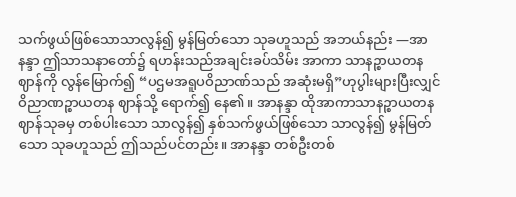သက်ဖွယ်ဖြစ်သောသာလွန်၍ မွန်မြတ်သော သုခဟူသည် အဘယ်နည်း —အာနန္ဒာ ဤသာသနာတော်၌ ရဟန်းသည်အချင်းခပ်သိမ်း အာကာ သာနဉ္စာယတနဈာန်ကို လွန်မြောက်၍ “ပဌမအရူပဝိညာဏ်သည် အဆုံးမရှိ”ဟုပွါးများပြီးလျှင် ဝိညာဏဉ္စာယတန ဈာန်သို့ ရောက်၍ နေ၏။ အာနန္ဒာ ထိုအာကာသာနဉ္စာယတနဈာန်သုခမှ တစ်ပါးသော သာလွန်၍ နှစ်သက်ဖွယ်ဖြစ်သော သာလွန်၍ မွန်မြတ်သော သုခဟူသည် ဤသည်ပင်တည်း။ အာနန္ဒာ တစ်ဦးတစ်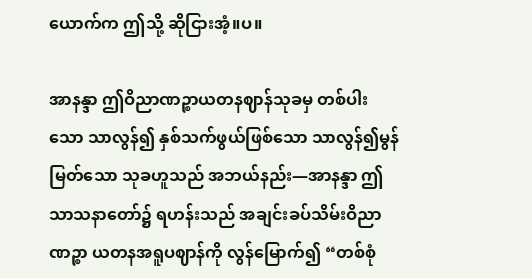ယောက်က ဤသို့ ဆိုငြားအံ့။ပ။

အာနန္ဒာ ဤဝိညာဏဉ္စာယတနဈာန်သုခမှ တစ်ပါးသော သာလွန်၍ နှစ်သက်ဖွယ်ဖြစ်သော သာလွန်၍မွန်မြတ်သော သုခဟူသည် အဘယ်နည်း—အာနန္ဒာ ဤသာသနာတော်၌ ရဟန်းသည် အချင်းခပ်သိမ်းဝိညာဏဉ္စာ ယတနအရူပဈာန်ကို လွန်မြောက်၍ “တစ်စုံ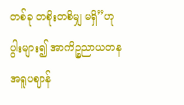တစ်ခု တစိုးတစိမျှ မရှိ”ဟု ပွါးများ၍ အာကိဉ္စညာယတနအရူပဈာန်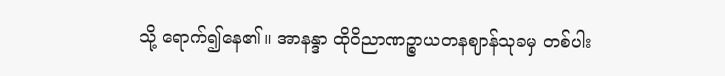သို့ ရောက်၍နေ၏။ အာနန္ဒာ ထိုဝိညာဏဉ္စာယတနဈာန်သုခမှ တစ်ပါး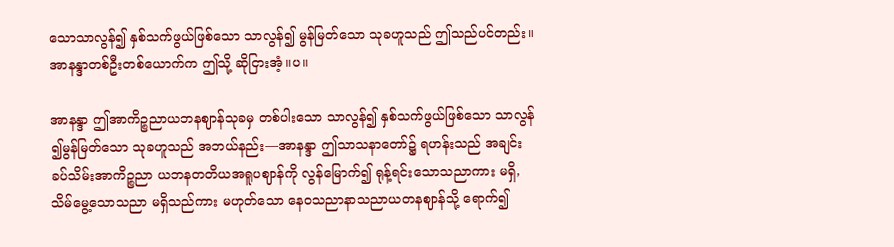သောသာလွန်၍ နှစ်သက်ဖွယ်ဖြစ်သော သာလွန်၍ မွန်မြတ်သော သုခဟူသည် ဤသည်ပင်တည်း။ အာနန္ဒာတစ်ဦးတစ်ယောက်က ဤသို့ ဆိုငြားအံ့။ပ။

အာနန္ဒာ ဤအာကိဉ္စညာယဘနဈာန်သုခမှ တစ်ပါးသော သာလွန်၍ နှစ်သက်ဖွယ်ဖြစ်သော သာလွန် ၍မွန်မြတ်သော သုခဟူသည် အဘယ်နည်း—အာနန္ဒာ ဤသာသနာတော်၌ ရဟန်းသည် အချင်းခပ်သိမ်းအာကိဉ္စညာ ယဘနတတိယအရူပဈာန်ကို လွန်မြောက်၍ ရုန့်ရင်းသောသညာကား မရှိ, သိမ်မွေ့သောသညာ မရှိသည်ကား မဟုတ်သော နေဝသညာနာသညာယတနဈာန်သို့ ရောက်၍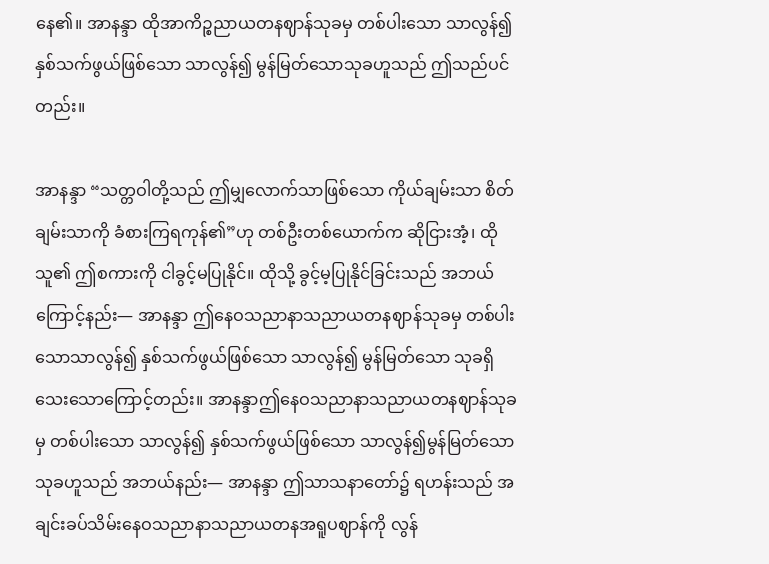နေ၏။ အာနန္ဒာ ထိုအာကိဉ္စညာယတနဈာန်သုခမှ တစ်ပါးသော သာလွန်၍ နှစ်သက်ဖွယ်ဖြစ်သော သာလွန်၍ မွန်မြတ်သောသုခဟူသည် ဤသည်ပင်တည်း။

အာနန္ဒာ “သတ္တဝါတို့သည် ဤမျှလောက်သာဖြစ်သော ကိုယ်ချမ်းသာ စိတ်ချမ်းသာကို ခံစားကြရကုန်၏”ဟု တစ်ဦးတစ်ယောက်က ဆိုငြားအံ့၊ ထိုသူ၏ ဤစကားကို ငါခွင့်မပြုနိုင်။ ထိုသို့ ခွင့်မ့ပြုနိုင်ခြင်းသည် အဘယ်ကြောင့်နည်း— အာနန္ဒာ ဤနေဝသညာနာသညာယတနဈာန်သုခမှ တစ်ပါးသောသာလွန်၍ နှစ်သက်ဖွယ်ဖြစ်သော သာလွန်၍ မွန်မြတ်သော သုခရှိသေးသောကြောင့်တည်း။ အာနန္ဒာဤနေဝသညာနာသညာယတနဈာန်သုခမှ တစ်ပါးသော သာလွန်၍ နှစ်သက်ဖွယ်ဖြစ်သော သာလွန်၍မွန်မြတ်သော သုခဟူသည် အဘယ်နည်း— အာနန္ဒာ ဤသာသနာတော်၌ ရဟန်းသည် အချင်းခပ်သိမ်းနေဝသညာနာသညာယတနအရူပဈာန်ကို လွန်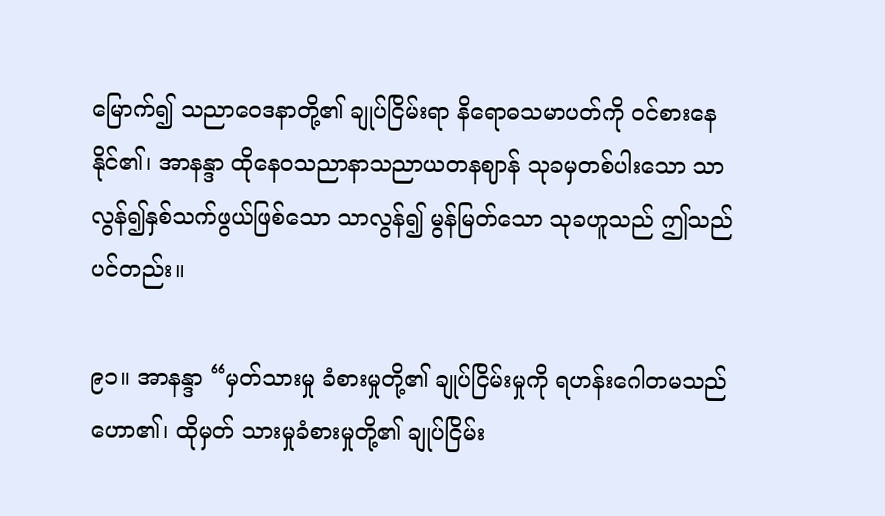မြောက်၍ သညာဝေဒနာတို့၏ ချုပ်ငြိမ်းရာ နိရောဓသမာပတ်ကို ဝင်စားနေနိုင်၏၊ အာနန္ဒာ ထိုနေဝသညာနာသညာယတနဈာန် သုခမှတစ်ပါးသော သာလွန်၍နှစ်သက်ဖွယ်ဖြစ်သော သာလွန်၍ မွန်မြတ်သော သုခဟူသည် ဤသည်ပင်တည်း။

၉၁။ အာနန္ဒာ “မှတ်သားမှု ခံစားမှုတို့၏ ချုပ်ငြိမ်းမှုကို ရဟန်းဂေါတမသည် ဟော၏၊ ထိုမှတ် သားမှုခံစားမှုတို့၏ ချုပ်ငြိမ်း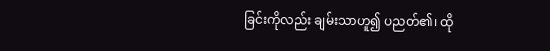ခြင်းကိုလည်း ချမ်းသာဟူ၍ ပညတ်၏၊ ထို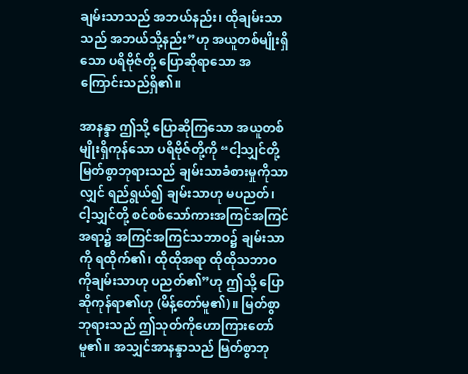ချမ်းသာသည် အဘယ်နည်း၊ ထိုချမ်းသာသည် အဘယ်သို့နည်း”ဟု အယူတစ်မျိုးရှိသော ပရိဗိုဇ်တို့ ပြောဆိုရာသော အကြောင်းသည်ရှိ၏။

အာနန္ဒာ ဤသို့ ပြောဆိုကြသော အယူတစ်မျိုးရှိကုန်သော ပရိဗိုဇ်တို့ကို “ငါ့သျှင်တို့ မြတ်စွာဘုရားသည် ချမ်းသာခံစားမှုကိုသာလျှင် ရည်ရွယ်၍ ချမ်းသာဟု မပညတ်၊ ငါ့သျှင်တို့ စင်စစ်သော်ကားအကြင်အကြင်အရာ၌ အကြင်အကြင်သဘာဝ၌ ချမ်းသာကို ရထိုက်၏၊ ထိုထိုအရာ ထိုထိုသဘာဝကိုချမ်းသာဟု ပညတ်၏”ဟု ဤသို့ ပြောဆိုကုန်ရာ၏ဟု (မိန့်တော်မူ၏)။ မြတ်စွာဘုရားသည် ဤသုတ်ကိုဟောကြားတော်မူ၏။ အသျှင်အာနန္ဒာသည် မြတ်စွာဘု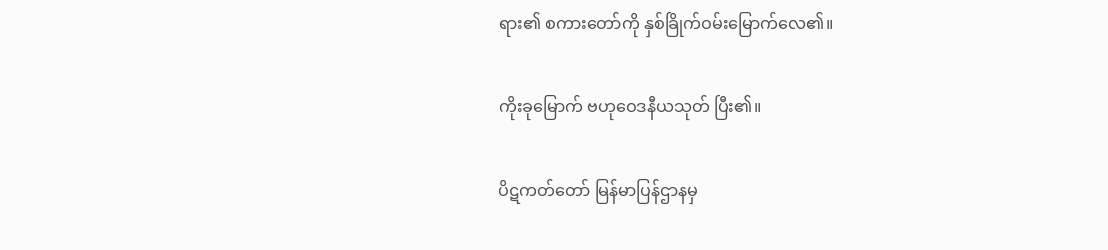ရား၏ စကားတော်ကို နှစ်ခြိုက်ဝမ်းမြောက်လေ၏။

ကိုးခုမြောက် ဗဟုဝေဒနီယသုတ် ပြီး၏။

ပိဋကတ်တော် မြန်မာပြန်ဌာနမှ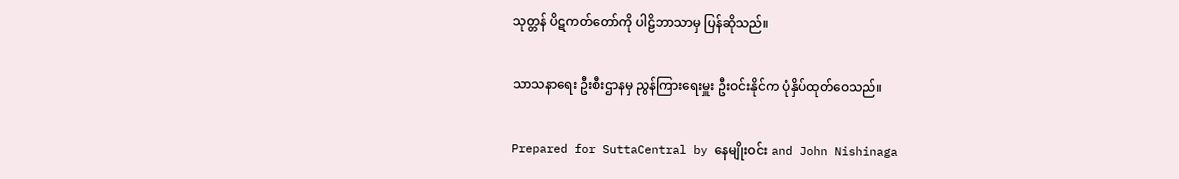သုတ္တန် ပိဋကတ်တော်ကို ပါဠိဘာသာမှ ပြန်ဆိုသည်။

သာသနာရေး ဦးစီးဌာနမှ ညွန်ကြားရေးမှူး ဦးဝင်းနိုင်က ပုံနှိပ်ထုတ်ဝေသည်။

Prepared for SuttaCentral by နေမျိုးဝင်း and John Nishinaga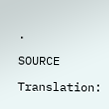.

SOURCE

Translation: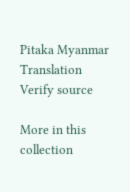Pitaka Myanmar Translation Verify source

More in this collection